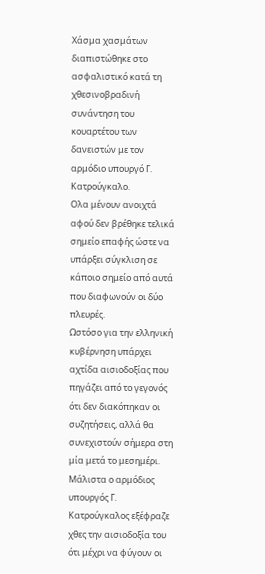Χάσμα χασμάτων διαπιστώθηκε στο ασφαλιστικό κατά τη χθεσινοβραδινή συνάντηση του κουαρτέτου των δανειστών με τον αρμόδιο υπουργό Γ. Κατρούγκαλο.
Ολα μένουν ανοιχτά αφού δεν βρέθηκε τελικά σημείο επαφής ώστε να υπάρξει σύγκλιση σε κάποιο σημείο από αυτά που διαφωνούν οι δύο πλευρές.
Ωστόσο για την ελληνική κυβέρνηση υπάρχει αχτίδα αισιοδοξίας που πηγάζει από το γεγονός ότι δεν διακόπηκαν οι συζητήσεις, αλλά θα συνεχιστούν σήμερα στη μία μετά το μεσημέρι.
Μάλιστα ο αρμόδιος υπουργός Γ. Κατρούγκαλος εξέφραζε χθες την αισιοδοξία του ότι μέχρι να φύγουν οι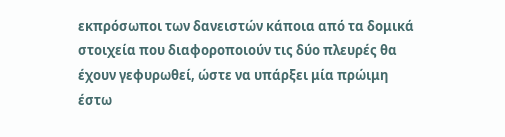εκπρόσωποι των δανειστών κάποια από τα δομικά στοιχεία που διαφοροποιούν τις δύο πλευρές θα έχουν γεφυρωθεί, ώστε να υπάρξει μία πρώιμη έστω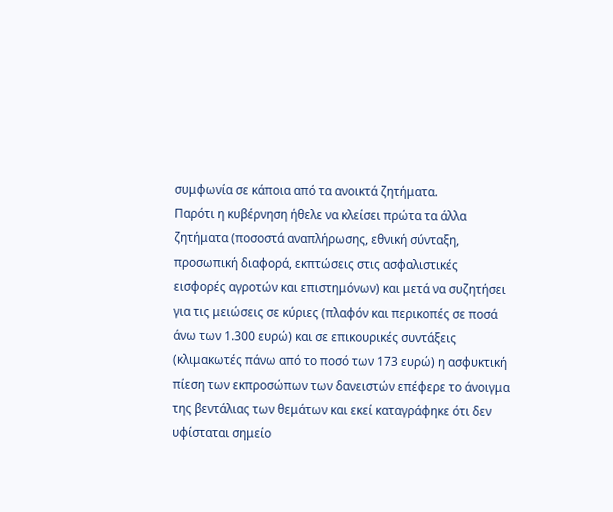συμφωνία σε κάποια από τα ανοικτά ζητήματα.
Παρότι η κυβέρνηση ήθελε να κλείσει πρώτα τα άλλα ζητήματα (ποσοστά αναπλήρωσης, εθνική σύνταξη, προσωπική διαφορά, εκπτώσεις στις ασφαλιστικές εισφορές αγροτών και επιστημόνων) και μετά να συζητήσει για τις μειώσεις σε κύριες (πλαφόν και περικοπές σε ποσά άνω των 1.300 ευρώ) και σε επικουρικές συντάξεις (κλιμακωτές πάνω από το ποσό των 173 ευρώ) η ασφυκτική πίεση των εκπροσώπων των δανειστών επέφερε το άνοιγμα της βεντάλιας των θεμάτων και εκεί καταγράφηκε ότι δεν υφίσταται σημείο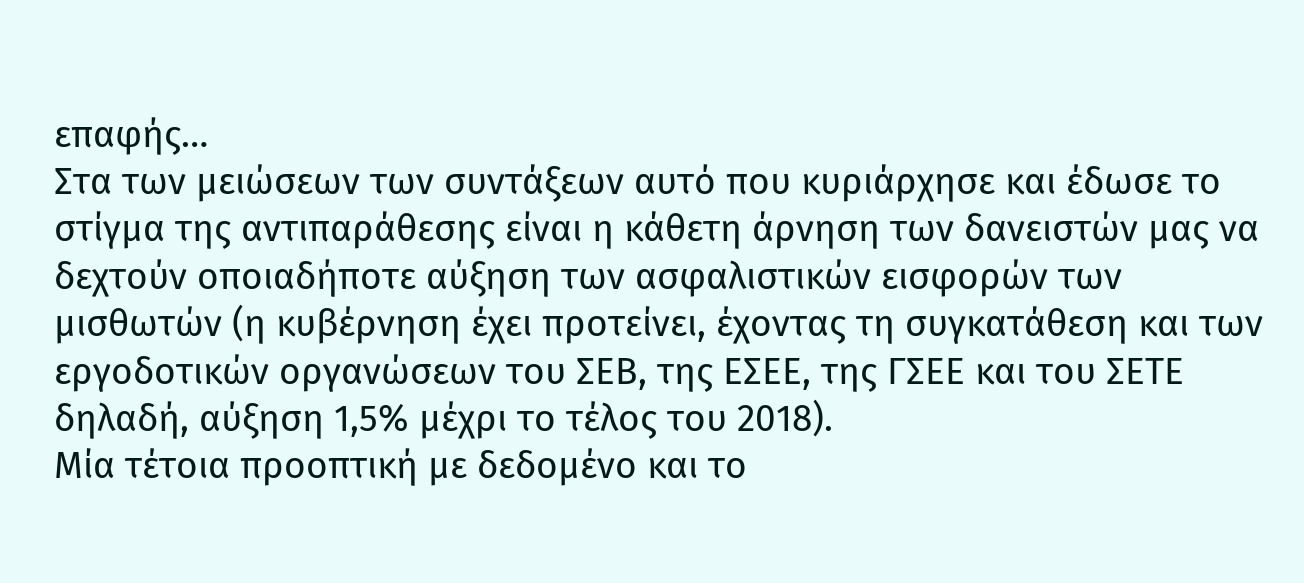επαφής…
Στα των μειώσεων των συντάξεων αυτό που κυριάρχησε και έδωσε το στίγμα της αντιπαράθεσης είναι η κάθετη άρνηση των δανειστών μας να δεχτούν οποιαδήποτε αύξηση των ασφαλιστικών εισφορών των μισθωτών (η κυβέρνηση έχει προτείνει, έχοντας τη συγκατάθεση και των εργοδοτικών οργανώσεων του ΣΕΒ, της ΕΣΕΕ, της ΓΣΕΕ και του ΣΕΤΕ δηλαδή, αύξηση 1,5% μέχρι το τέλος του 2018).
Μία τέτοια προοπτική με δεδομένο και το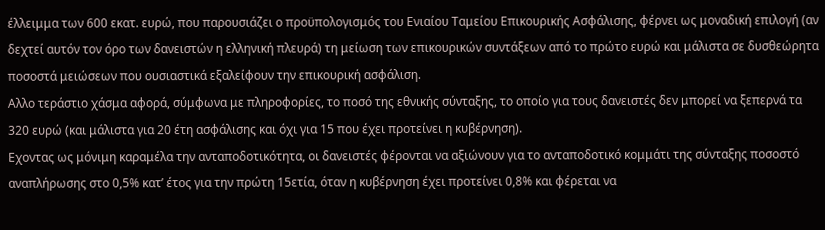έλλειμμα των 600 εκατ. ευρώ, που παρουσιάζει ο προϋπολογισμός του Ενιαίου Ταμείου Επικουρικής Ασφάλισης, φέρνει ως μοναδική επιλογή (αν δεχτεί αυτόν τον όρο των δανειστών η ελληνική πλευρά) τη μείωση των επικουρικών συντάξεων από το πρώτο ευρώ και μάλιστα σε δυσθεώρητα ποσοστά μειώσεων που ουσιαστικά εξαλείφουν την επικουρική ασφάλιση.
Αλλο τεράστιο χάσμα αφορά, σύμφωνα με πληροφορίες, το ποσό της εθνικής σύνταξης, το οποίο για τους δανειστές δεν μπορεί να ξεπερνά τα 320 ευρώ (και μάλιστα για 20 έτη ασφάλισης και όχι για 15 που έχει προτείνει η κυβέρνηση).
Εχοντας ως μόνιμη καραμέλα την ανταποδοτικότητα, οι δανειστές φέρονται να αξιώνουν για το ανταποδοτικό κομμάτι της σύνταξης ποσοστό αναπλήρωσης στο 0,5% κατ’ έτος για την πρώτη 15ετία, όταν η κυβέρνηση έχει προτείνει 0,8% και φέρεται να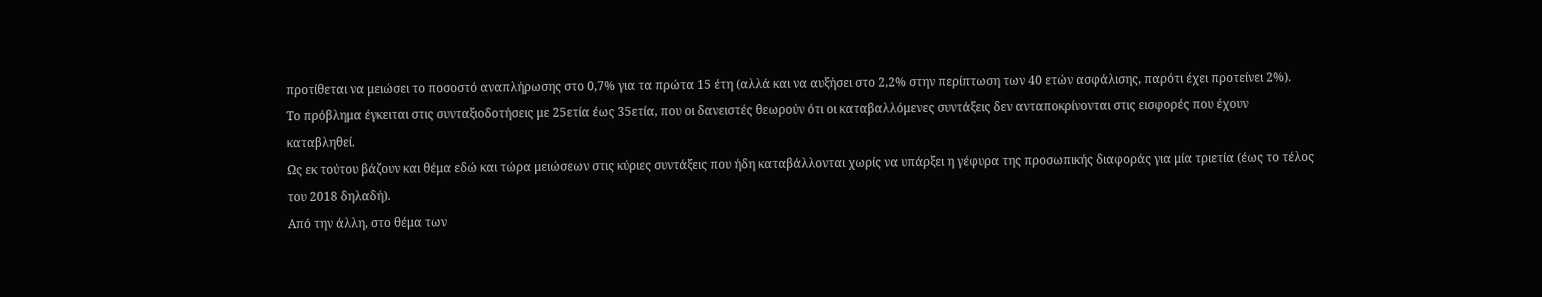προτίθεται να μειώσει το ποσοστό αναπλήρωσης στο 0,7% για τα πρώτα 15 έτη (αλλά και να αυξήσει στο 2,2% στην περίπτωση των 40 ετών ασφάλισης, παρότι έχει προτείνει 2%).
Το πρόβλημα έγκειται στις συνταξιοδοτήσεις με 25ετία έως 35ετία, που οι δανειστές θεωρούν ότι οι καταβαλλόμενες συντάξεις δεν ανταποκρίνονται στις εισφορές που έχουν καταβληθεί.
Ως εκ τούτου βάζουν και θέμα εδώ και τώρα μειώσεων στις κύριες συντάξεις που ήδη καταβάλλονται χωρίς να υπάρξει η γέφυρα της προσωπικής διαφοράς για μία τριετία (έως το τέλος του 2018 δηλαδή).
Από την άλλη, στο θέμα των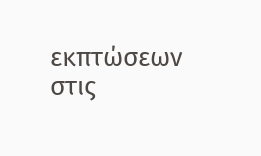εκπτώσεων στις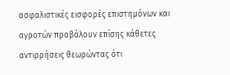ασφαλιστικές εισφορές επιστημόνων και αγροτών προβάλουν επίσης κάθετες αντιρρήσεις θεωρώντας ότι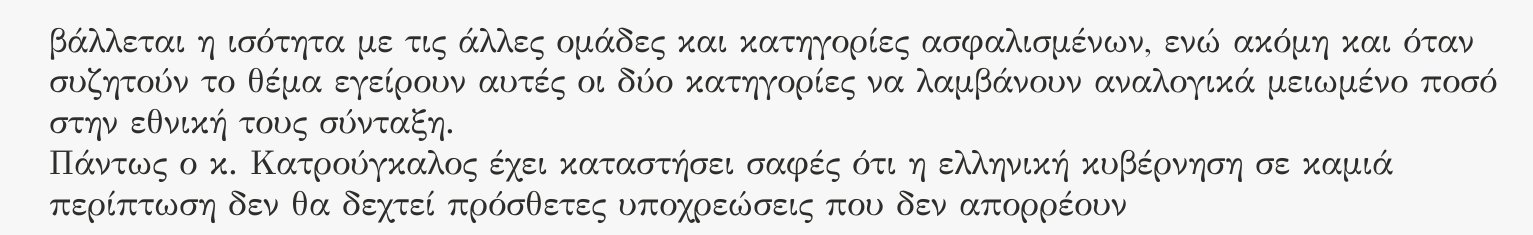βάλλεται η ισότητα με τις άλλες ομάδες και κατηγορίες ασφαλισμένων, ενώ ακόμη και όταν συζητούν το θέμα εγείρουν αυτές οι δύο κατηγορίες να λαμβάνουν αναλογικά μειωμένο ποσό στην εθνική τους σύνταξη.
Πάντως ο κ. Κατρούγκαλος έχει καταστήσει σαφές ότι η ελληνική κυβέρνηση σε καμιά περίπτωση δεν θα δεχτεί πρόσθετες υποχρεώσεις που δεν απορρέουν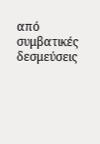από συμβατικές δεσμεύσεις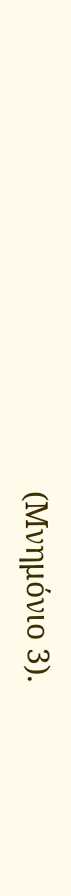(Μνημόνιο 3).